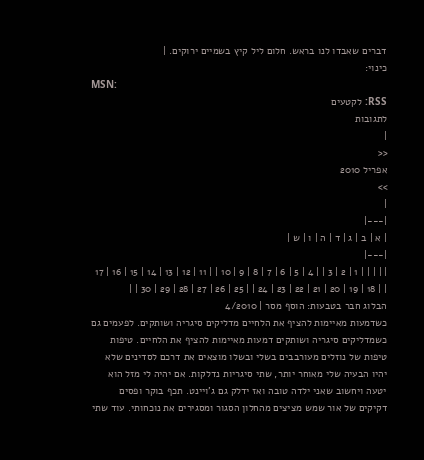דברים שאבדו לנו בראש. חלום ליל קיץ בשמיים ירוקים. |
כינוי:
MSN:
RSS: לקטעים
לתגובות
|
<<
אפריל 2010
>>
|
|---|
| א | ב | ג | ד | ה | ו | ש |
|---|
| | | | | 1 | 2 | 3 | | 4 | 5 | 6 | 7 | 8 | 9 | 10 | | 11 | 12 | 13 | 14 | 15 | 16 | 17 | | 18 | 19 | 20 | 21 | 22 | 23 | 24 | | 25 | 26 | 27 | 28 | 29 | 30 | |
הבלוג חבר בטבעות: הוסף מסר | 4/2010
כשדמעות מאיימות להציף את הלחיים מדליקים סיגריה ושותקים. לפעמים גם כשמדליקים סיגריה ושותקים דמעות מאיימות להציף את הלחיים. טיפות טיפות של נוזלים מעורבבים בשלי ובשלו מוצאים את דרכם לסדינים שלא יהיו הבעיה שלי מאוחר יותר, שתי סיגריות נדלקות. אם יהיה לי מזל הוא יטעה ויחשוב שאני ילדה טובה ואז ידלק גם ג'ויינט. תכף בוקר ופסים דקיקים של אור שמש מציצים מהחלון הסגור ומסגירים את נוכחותי. עוד שתי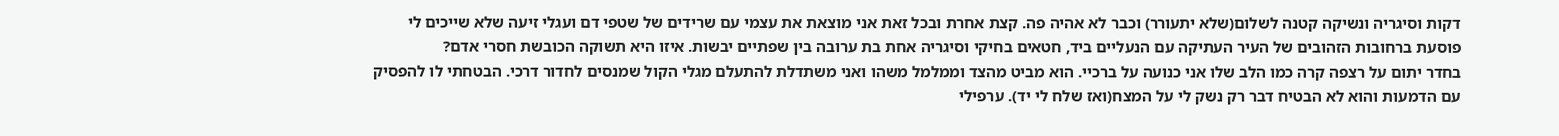דקות וסיגריה ונשיקה קטנה לשלום(שלא יתעורר) וכבר לא אהיה פה. קצת אחרת ובכל זאת אני מוצאת את עצמי עם שרידים של שטפי דם ועגלי זיעה שלא שייכים לי פוסעת ברחובות הזהובים של העיר העתיקה עם הנעליים ביד, חטאים בחיקי וסיגריה אחת בת ערובה בין שפתיים יבשות. איזו היא תשוקה הכובשת חסרי אדם?
בחדר יתום על רצפה קרה כמו הלב שלו אני כנועה על ברכיי. הוא מביט מהצד וממלמל משהו ואני משתדלת להתעלם מגלי הקול שמנסים לחדור דרכי. הבטחתי לו להפסיק עם הדמעות והוא לא הבטיח דבר רק נשק לי על המצח(ואז שלח לי יד). ערפילי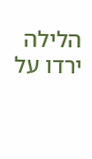הלילה ירדו על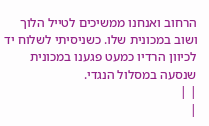הרחוב ואנחנו ממשיכים לטייל הלוך ושוב במכונית שלו. כשניסיתי לשלוח יד לכיוון הרדיו כמעט פגענו במכונית שנסעה במסלול הנגדי.
| |
|